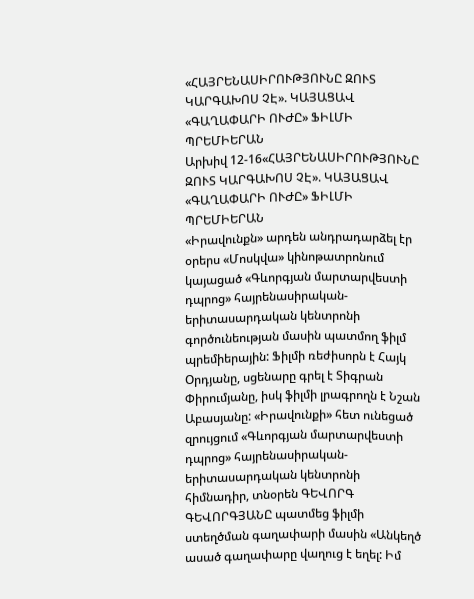«ՀԱՅՐԵՆԱՍԻՐՈՒԹՅՈՒՆԸ ԶՈՒՏ ԿԱՐԳԱԽՈՍ ՉԷ». ԿԱՅԱՑԱՎ «ԳԱՂԱՓԱՐԻ ՈՒԺԸ» ՖԻԼՄԻ ՊՐԵՄԻԵՐԱՆ
Արխիվ 12-16«ՀԱՅՐԵՆԱՍԻՐՈՒԹՅՈՒՆԸ ԶՈՒՏ ԿԱՐԳԱԽՈՍ ՉԷ». ԿԱՅԱՑԱՎ «ԳԱՂԱՓԱՐԻ ՈՒԺԸ» ՖԻԼՄԻ ՊՐԵՄԻԵՐԱՆ
«Իրավունքն» արդեն անդրադարձել էր օրերս «Մոսկվա» կինոթատրոնում կայացած «Գևորգյան մարտարվեստի դպրոց» հայրենասիրական-երիտասարդական կենտրոնի գործունեության մասին պատմող ֆիլմ պրեմիերային: Ֆիլմի ռեժիսորն է Հայկ Օրդյանը, սցենարը գրել է Տիգրան Փիրումյանը, իսկ ֆիլմի լրագրողն է Նշան Աբասյանը: «Իրավունքի» հետ ունեցած զրույցում «Գևորգյան մարտարվեստի դպրոց» հայրենասիրական-երիտասարդական կենտրոնի հիմնադիր, տնօրեն ԳԵՎՈՐԳ ԳԵՎՈՐԳՅԱՆԸ պատմեց ֆիլմի ստեղծման գաղափարի մասին «Անկեղծ ասած գաղափարը վաղուց է եղել: Իմ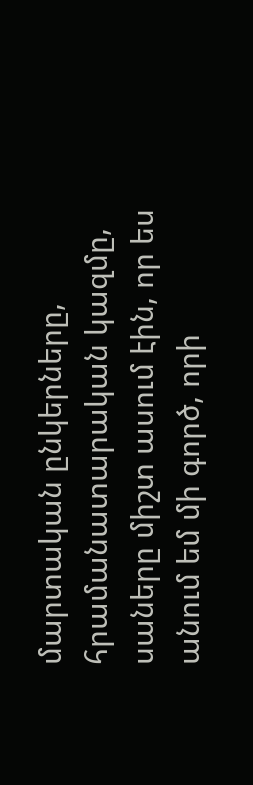մարտական ընկերները, հրամանատարական կազմը, սաները միշտ ասում էին, որ ես անում եմ մի գործ, որի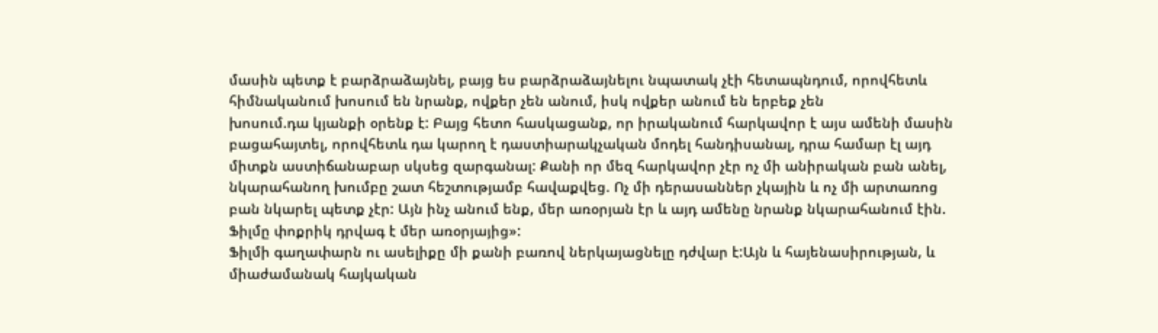մասին պետք է բարձրաձայնել, բայց ես բարձրաձայնելու նպատակ չէի հետապնդում, որովհետև հիմնականում խոսում են նրանք, ովքեր չեն անում, իսկ ովքեր անում են երբեք չեն
խոսում.դա կյանքի օրենք է: Բայց հետո հասկացանք, որ իրականում հարկավոր է այս ամենի մասին բացահայտել, որովհետև դա կարող է դաստիարակչական մոդել հանդիսանալ, դրա համար էլ այդ միտքն աստիճանաբար սկսեց զարգանալ: Քանի որ մեզ հարկավոր չէր ոչ մի անիրական բան անել, նկարահանող խումբը շատ հեշտությամբ հավաքվեց. Ոչ մի դերասաններ չկային և ոչ մի արտառոց բան նկարել պետք չէր: Այն ինչ անում ենք, մեր առօրյան էր և այդ ամենը նրանք նկարահանում էին. Ֆիլմը փոքրիկ դրվագ է մեր առօրյայից»:
Ֆիլմի գաղափարն ու ասելիքը մի քանի բառով ներկայացնելը դժվար է:Այն և հայենասիրության, և միաժամանակ հայկական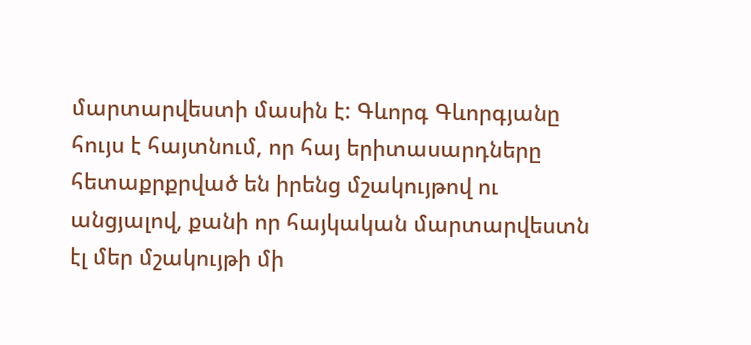մարտարվեստի մասին է: Գևորգ Գևորգյանը հույս է հայտնում, որ հայ երիտասարդները հետաքրքրված են իրենց մշակույթով ու անցյալով, քանի որ հայկական մարտարվեստն էլ մեր մշակույթի մի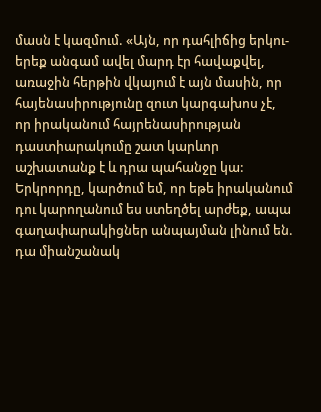մասն է կազմում. «Այն, որ դահլիճից երկու-երեք անգամ ավել մարդ էր հավաքվել, առաջին հերթին վկայում է այն մասին, որ հայենասիրությունը զուտ կարգախոս չէ, որ իրականում հայրենասիրության դաստիարակումը շատ կարևոր աշխատանք է և դրա պահանջը կա: Երկրորդը, կարծում եմ, որ եթե իրականում դու կարողանում ես ստեղծել արժեք, ապա գաղափարակիցներ անպայման լինում են. դա միանշանակ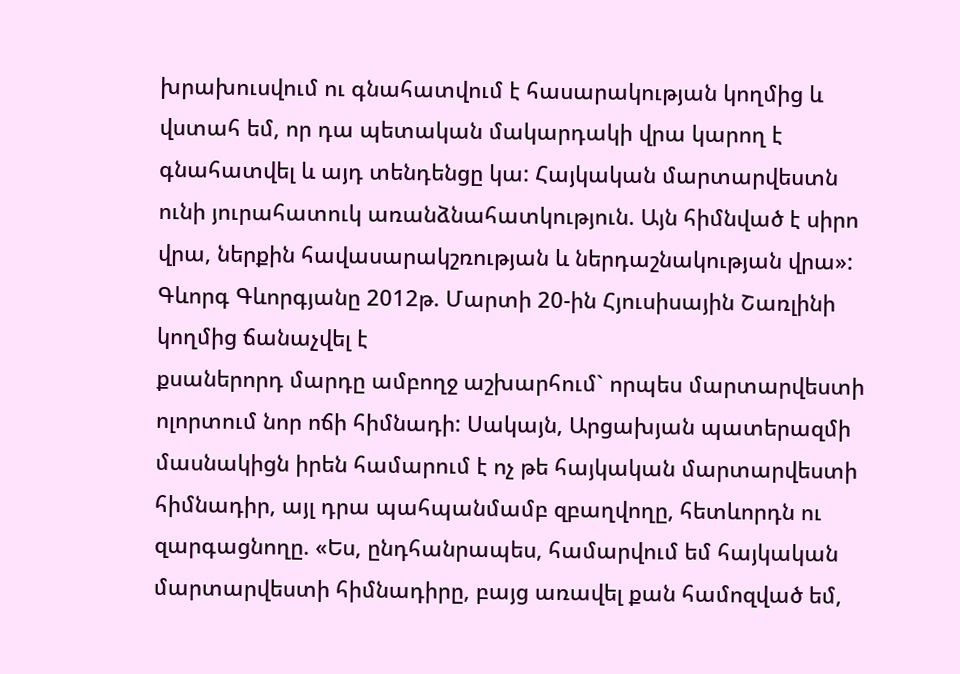խրախուսվում ու գնահատվում է հասարակության կողմից և վստահ եմ, որ դա պետական մակարդակի վրա կարող է գնահատվել և այդ տենդենցը կա: Հայկական մարտարվեստն ունի յուրահատուկ առանձնահատկություն. Այն հիմնված է սիրո վրա, ներքին հավասարակշռության և ներդաշնակության վրա»:
Գևորգ Գևորգյանը 2012թ. Մարտի 20-ին Հյուսիսային Շառլինի կողմից ճանաչվել է
քսաներորդ մարդը ամբողջ աշխարհում` որպես մարտարվեստի ոլորտում նոր ոճի հիմնադի: Սակայն, Արցախյան պատերազմի մասնակիցն իրեն համարում է ոչ թե հայկական մարտարվեստի հիմնադիր, այլ դրա պահպանմամբ զբաղվողը, հետևորդն ու զարգացնողը. «Ես, ընդհանրապես, համարվում եմ հայկական մարտարվեստի հիմնադիրը, բայց առավել քան համոզված եմ,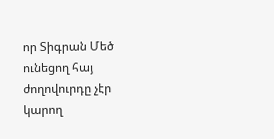որ Տիգրան Մեծ ունեցող հայ ժողովուրդը չէր կարող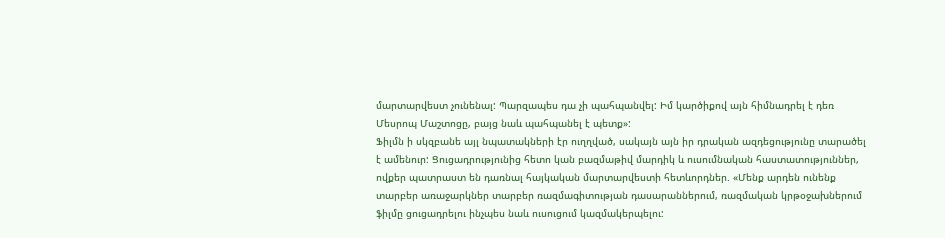մարտարվեստ չունենալ: Պարզապես դա չի պահպանվել: Իմ կարծիքով այն հիմնադրել է դեռ Մեսրոպ Մաշտոցը, բայց նաև պահպանել է պետք»:
Ֆիլմն ի սկզբանե այլ նպատակների էր ուղղված, սակայն այն իր դրական ազդեցությունը տարածել է ամենուր: Ցուցադրությունից հետո կան բազմաթիվ մարդիկ և ուսումնական հաստատություններ, ովքեր պատրաստ են դառնալ հայկական մարտարվեստի հետևորդներ. «Մենք արդեն ունենք տարբեր առաջարկներ տարբեր ռազմագիտության դասարաններում, ռազմական կրթօջախներում ֆիլմը ցուցադրելու ինչպես նաև ուսուցում կազմակերպելու: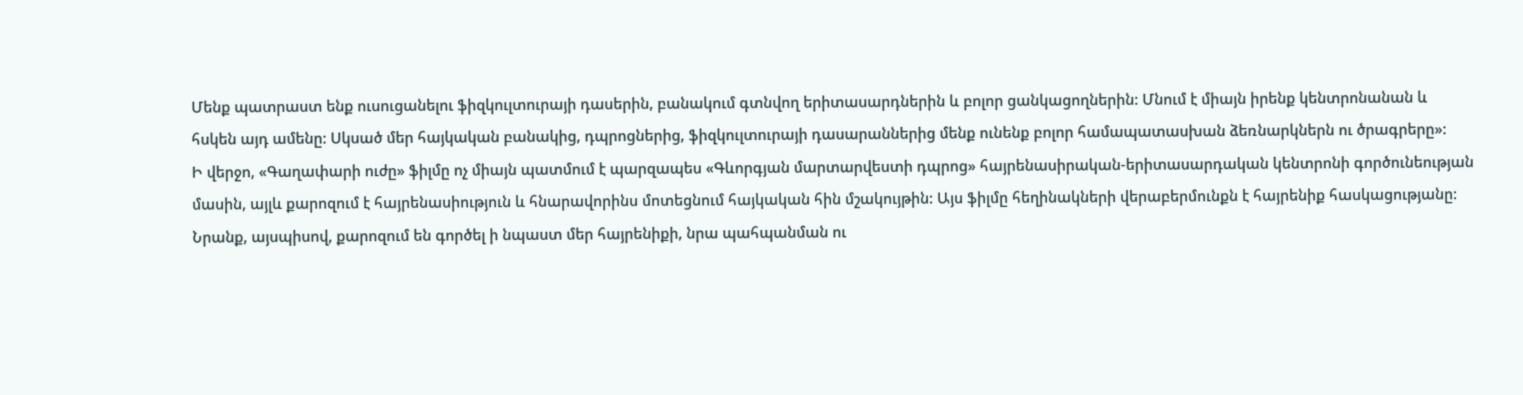Մենք պատրաստ ենք ուսուցանելու ֆիզկուլտուրայի դասերին, բանակում գտնվող երիտասարդներին և բոլոր ցանկացողներին: Մնում է միայն իրենք կենտրոնանան և հսկեն այդ ամենը: Սկսած մեր հայկական բանակից, դպրոցներից, ֆիզկուլտուրայի դասարաններից մենք ունենք բոլոր համապատասխան ձեռնարկներն ու ծրագրերը»:
Ի վերջո, «Գաղափարի ուժը» ֆիլմը ոչ միայն պատմում է պարզապես «Գևորգյան մարտարվեստի դպրոց» հայրենասիրական-երիտասարդական կենտրոնի գործունեության մասին, այլև քարոզում է հայրենասիություն և հնարավորինս մոտեցնում հայկական հին մշակույթին: Այս ֆիլմը հեղինակների վերաբերմունքն է հայրենիք հասկացությանը: Նրանք, այսպիսով, քարոզում են գործել ի նպաստ մեր հայրենիքի, նրա պահպանման ու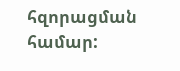հզորացման համար: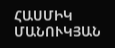ՀԱՍՄԻԿ ՄԱՆՈՒԿՅԱՆ